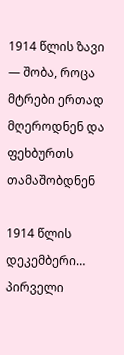1914 წლის ზავი — შობა, როცა მტრები ერთად მღეროდნენ და ფეხბურთს თამაშობდნენ

1914 წლის დეკემბერი… პირველი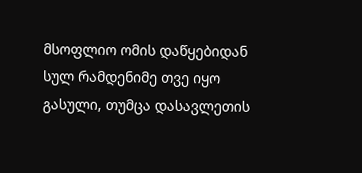მსოფლიო ომის დაწყებიდან სულ რამდენიმე თვე იყო გასული, თუმცა დასავლეთის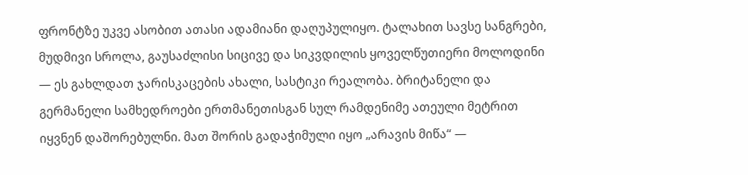ფრონტზე უკვე ასობით ათასი ადამიანი დაღუპულიყო. ტალახით სავსე სანგრები, მუდმივი სროლა, გაუსაძლისი სიცივე და სიკვდილის ყოველწუთიერი მოლოდინი — ეს გახლდათ ჯარისკაცების ახალი, სასტიკი რეალობა. ბრიტანელი და გერმანელი სამხედროები ერთმანეთისგან სულ რამდენიმე ათეული მეტრით იყვნენ დაშორებულნი. მათ შორის გადაჭიმული იყო „არავის მიწა“ —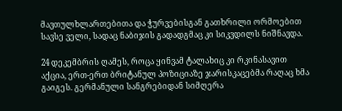მავთულხლართებითა და ჭურვებისგან გათხრილი ორმოებით სავსე ველი, სადაც ნაბიჯის გადადგმაც კი სიკვდილს ნიშნავდა.

24 დეკემბრის ღამეს, როცა ყინვამ ტალახიც კი რკინასავით აქცია, ერთ-ერთ ბრიტანულ პოზიციაზე ჯარისკაცებმა რაღაც ხმა გაიგეს. გერმანული სანგრებიდან სიმღერა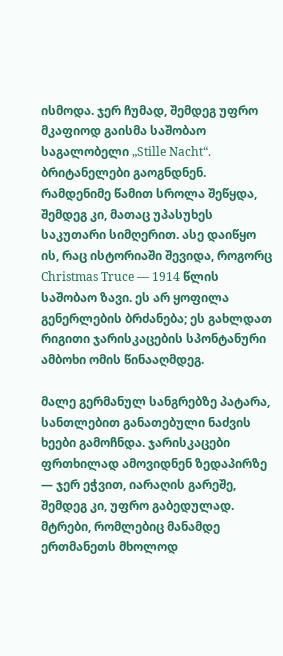ისმოდა. ჯერ ჩუმად, შემდეგ უფრო მკაფიოდ გაისმა საშობაო საგალობელი „Stille Nacht“. ბრიტანელები გაოგნდნენ. რამდენიმე წამით სროლა შეწყდა, შემდეგ კი, მათაც უპასუხეს საკუთარი სიმღერით. ასე დაიწყო ის, რაც ისტორიაში შევიდა, როგორც Christmas Truce — 1914 წლის საშობაო ზავი. ეს არ ყოფილა გენერლების ბრძანება; ეს გახლდათ რიგითი ჯარისკაცების სპონტანური ამბოხი ომის წინააღმდეგ.

მალე გერმანულ სანგრებზე პატარა, სანთლებით განათებული ნაძვის ხეები გამოჩნდა. ჯარისკაცები ფრთხილად ამოვიდნენ ზედაპირზე — ჯერ ეჭვით, იარაღის გარეშე, შემდეგ კი, უფრო გაბედულად. მტრები, რომლებიც მანამდე ერთმანეთს მხოლოდ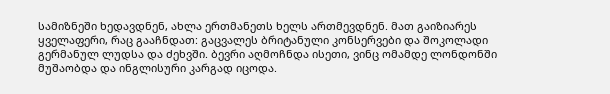სამიზნეში ხედავდნენ, ახლა ერთმანეთს ხელს ართმევდნენ. მათ გაიზიარეს ყველაფერი, რაც გააჩნდათ: გაცვალეს ბრიტანული კონსერვები და შოკოლადი გერმანულ ლუდსა და ძეხვში. ბევრი აღმოჩნდა ისეთი, ვინც ომამდე ლონდონში მუშაობდა და ინგლისური კარგად იცოდა.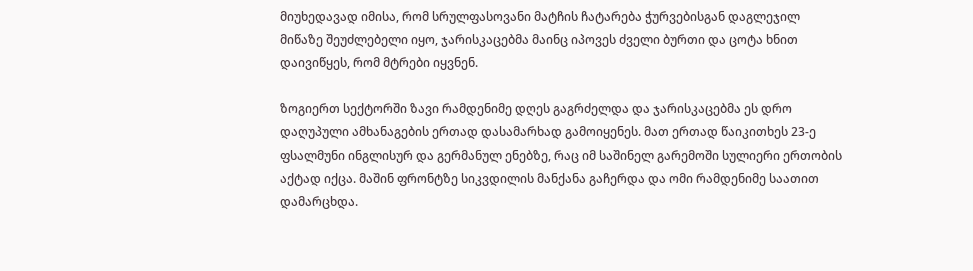მიუხედავად იმისა, რომ სრულფასოვანი მატჩის ჩატარება ჭურვებისგან დაგლეჯილ მიწაზე შეუძლებელი იყო, ჯარისკაცებმა მაინც იპოვეს ძველი ბურთი და ცოტა ხნით დაივიწყეს, რომ მტრები იყვნენ.

ზოგიერთ სექტორში ზავი რამდენიმე დღეს გაგრძელდა და ჯარისკაცებმა ეს დრო დაღუპული ამხანაგების ერთად დასამარხად გამოიყენეს. მათ ერთად წაიკითხეს 23-ე ფსალმუნი ინგლისურ და გერმანულ ენებზე, რაც იმ საშინელ გარემოში სულიერი ერთობის აქტად იქცა. მაშინ ფრონტზე სიკვდილის მანქანა გაჩერდა და ომი რამდენიმე საათით დამარცხდა.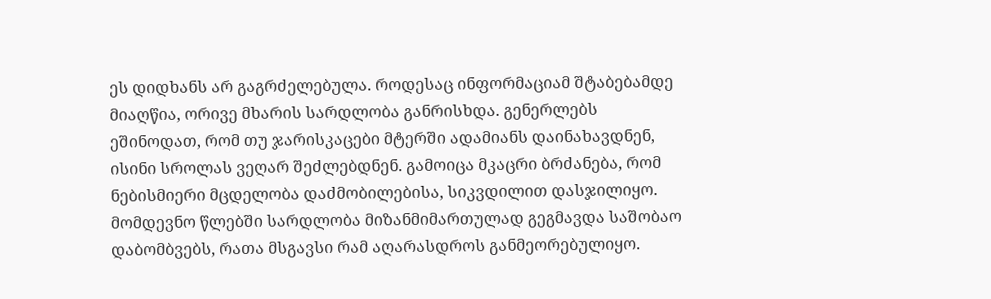ეს დიდხანს არ გაგრძელებულა. როდესაც ინფორმაციამ შტაბებამდე მიაღწია, ორივე მხარის სარდლობა განრისხდა. გენერლებს ეშინოდათ, რომ თუ ჯარისკაცები მტერში ადამიანს დაინახავდნენ, ისინი სროლას ვეღარ შეძლებდნენ. გამოიცა მკაცრი ბრძანება, რომ ნებისმიერი მცდელობა დაძმობილებისა, სიკვდილით დასჯილიყო. მომდევნო წლებში სარდლობა მიზანმიმართულად გეგმავდა საშობაო დაბომბვებს, რათა მსგავსი რამ აღარასდროს განმეორებულიყო.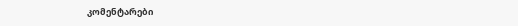კომენტარები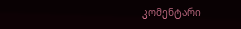კომენტარი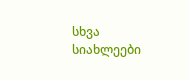სხვა სიახლეები